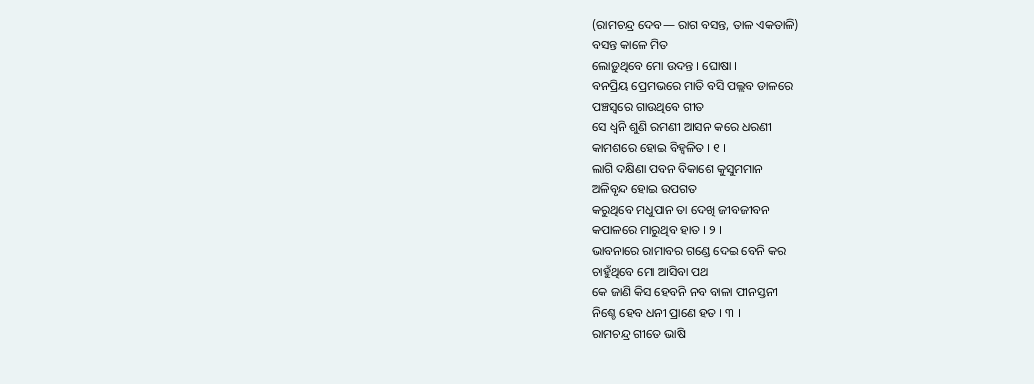(ରାମଚନ୍ଦ୍ର ଦେବ— ରାଗ ବସନ୍ତ, ତାଳ ଏକତାଳି)
ବସନ୍ତ କାଳେ ମିତ
ଲୋଡ଼ୁଥିବେ ମୋ ଉଦନ୍ତ । ଘୋଷା ।
ବନପ୍ରିୟ ପ୍ରେମଭରେ ମାତି ବସି ପଲ୍ଲବ ଡାଳରେ
ପଞ୍ଚସ୍ୱରେ ଗାଉଥିବେ ଗୀତ
ସେ ଧ୍ୱନି ଶୁଣି ରମଣୀ ଆସନ କରେ ଧରଣୀ
କାମଶରେ ହୋଇ ବିହ୍ୱଳିତ । ୧ ।
ଲାଗି ଦକ୍ଷିଣା ପବନ ବିକାଶେ କୁସୁମମାନ
ଅଳିବୃନ୍ଦ ହୋଇ ଉପଗତ
କରୁଥିବେ ମଧୁପାନ ତା ଦେଖି ଜୀବଜୀବନ
କପାଳରେ ମାରୁଥିବ ହାତ । ୨ ।
ଭାବନାରେ ରାମାବର ଗଣ୍ଡେ ଦେଇ ବେନି କର
ଚାହୁଁଥିବେ ମୋ ଆସିବା ପଥ
କେ ଜାଣି କିସ ହେବନି ନବ ବାଳା ପୀନସ୍ତନୀ
ନିଶ୍ଚେ ହେବ ଧନୀ ପ୍ରାଣେ ହତ । ୩ ।
ରାମଚନ୍ଦ୍ର ଗୀତେ ଭାଷି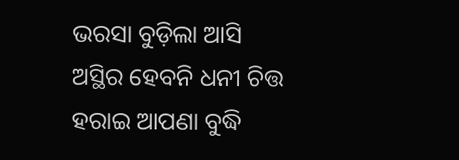ଭରସା ବୁଡ଼ିଲା ଆସି
ଅସ୍ଥିର ହେବନି ଧନୀ ଚିତ୍ତ
ହରାଇ ଆପଣା ବୁଦ୍ଧି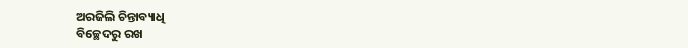ଅରଜିଲି ଚିନ୍ତାବ୍ୟାଧି
ବିଚ୍ଛେଦରୁ ରଖ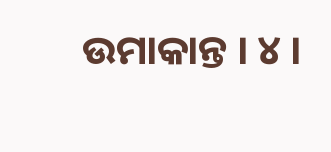ଉମାକାନ୍ତ । ୪ ।